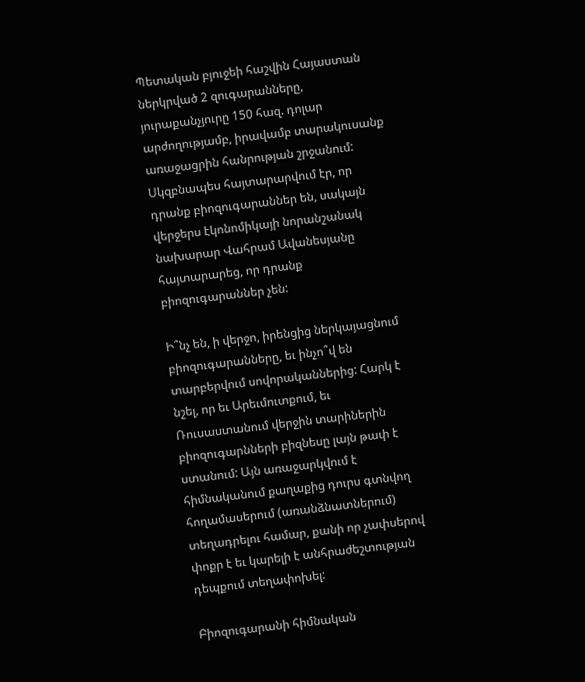Պետական բյուջեի հաշվին Հայաստան ներկրված 2 զուգարանները, յուրաքանչյուրը 150 հազ. դոլար արժողությամբ, իրավամբ տարակուսանք առաջացրին հանրության շրջանում: Սկզբնապես հայտարարվում էր, որ դրանք բիոզուգարաններ են, սակայն վերջերս էկոնոմիկայի նորանշանակ նախարար Վահրամ Ավանեսյանը հայտարարեց, որ դրանք բիոզուգարաններ չեն:

Ի՞նչ են, ի վերջո, իրենցից ներկայացնում բիոզուգարանները, եւ ինչո՞վ են տարբերվում սովորականներից: Հարկ է նշել, որ եւ Արեւմուտքում, եւ Ռուսաստանում վերջին տարիներին բիոզուգարնների բիզնեսը լայն թափ է ստանում: Այն առաջարկվում է հիմնականում քաղաքից դուրս գտնվող հողամասերում (առանձնատներում) տեղադրելու համար, քանի որ չափսերով փոքր է եւ կարելի է անհրաժեշտության դեպքում տեղափոխել:

Բիոզուգարանի հիմնական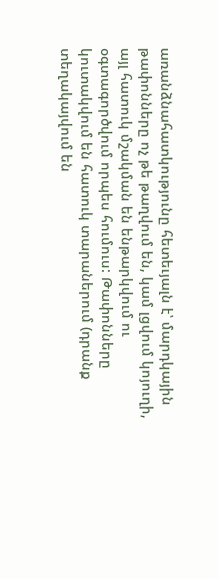առանձնահատկությունը հետեւյալն է՝ մարդկային թափոնները ոչ թե թաղվում են, կամ լցվում կոյուղի, այլ հատուկ մշակման են ենթարկվում ու օգտագործվում որպես հումուս: Թափոնները կուտակվում են հատուկ տարաներում (դրանք տեղակայվում են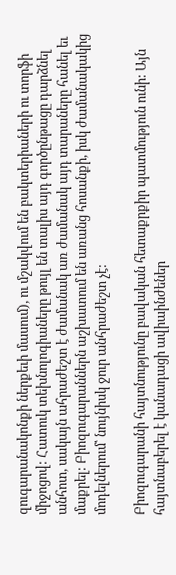զուգարանակոնքի ներքեւի մասում), ու մշակվում են բակտերիաների ու տորֆի միջոցով: Հատուկ տեխնոլոգիաները թույլ են տալիս այդ գործընթացը դարձնել անհոտ, սակայն ահրաժեշտ է ժամանակ առ ժամանակ այդ տարաները հանել եւ մաքրել: Բիոզուգարաններն աշխատում են առանց հոսանքի, իսկ ժամանակակից մոդելներում՝ նույնիսկ ջուր անհրաժեշտ չէ:

Բիոզուգարանի հայտնությունը բավական հետաքրքիր պատմություն ունի: Այն հայտնաբերել է կանադացի ավիաինժեներ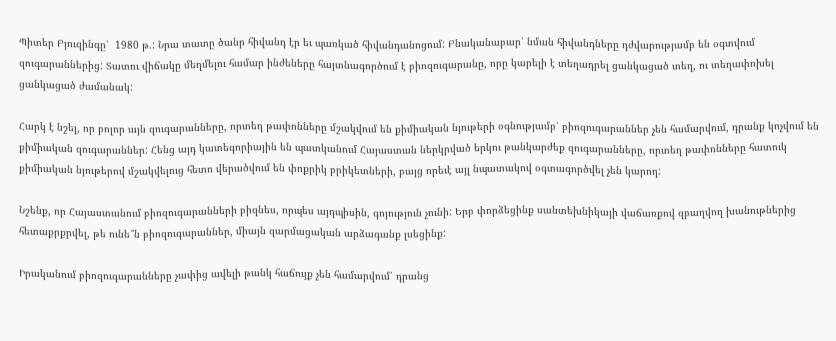Պիտեր Բյուզինգը՝  1980 թ.: Նրա տատը ծանր հիվանդ էր եւ պառկած հիվանդանոցում: Բնականաբար՝ նման հիվանդները դժվարությամբ են օգտվում զուգարաններից: Տատու վիճակը մեղմելու համար ինժեները հայտնագործում է բիոզուգարանը, որը կարելի է տեղադրել ցանկացած տեղ, ու տեղափոխել ցանկացած ժամանակ:

Հարկ է նշել, որ բոլոր այն զուգարանները, որտեղ թափոնները մշակվում են քիմիական նյութերի օգնությամբ՝ բիոզուգարաններ չեն համարվում, դրանք կոչվում են քիմիական զուգարաններ: Հենց այդ կատեգորիային են պատկանում Հայաստան ներկրված երկու թանկարժեք զուգարանները, որտեղ թափոնները հատուկ քիմիական նյութերով մշակվելուց հետո վերածվում են փոքրիկ բրիկետների, բայց որեւէ այլ նպատակով օգտագործվել չեն կարող:

Նշենք, որ Հայաստանում բիոզուգարանների բիզնես, որպես այդպիսին, գոյություն չունի: Երբ փորձեցինք սանտեխնիկայի վաճառքով զբաղվող խանութներից հետաքրքրվել, թե ունե՞ն բիոզուգարաններ, միայն զարմացական արձագանք լսեցինք:

Իրականում բիոզուգարանները չափից ավելի թանկ հաճույք չեն համարվում՝ դրանց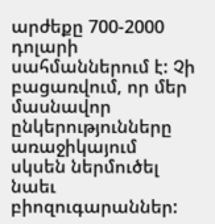արժեքը 700-2000 դոլարի սահմաններում է: Չի բացառվում, որ մեր մասնավոր ընկերությունները առաջիկայում սկսեն ներմուծել նաեւ բիոզուգարաններ: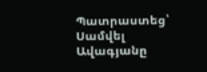Պատրաստեց՝ Սամվել Ավագյանը